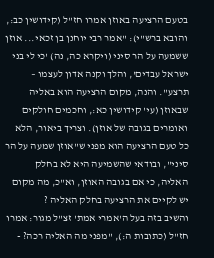בטעם הרציעה באוזן אמרו חז"ל (קידושין כב:, והובא ברש"י): "אמר רבי יוחנן בן זכאי... אוזן ששמעה על הר סיני (ויקרא כה, נה) 'כי לי בני ישראל עבדים', והלך וקנה אדון לעצמו – תרצע". והנה, מקום הרציעה הוא באליה שבאוזן (עי' קידושין כא:, וחכמים חולקים ואומרים בגובה של אוזן). וצריך ביאור, הלא כל טעם הרציעה הוא מפני ש"אוזן שמעה על הר סיני", ובודאי שהשמיעה היא לא בחלק האליה, כי אם בגובה האוזן, וא"כ, מה מקום יש לקיים את הרציעה בחלק האליה ?
והשיב בזה בעל ה'אמרי אמת' זצ"ל מגור: אמרו חז"ל (כתובות ה:), "מפני מה האליה רכה? -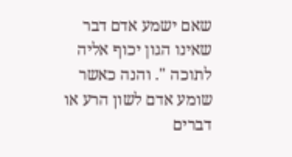שאם ישמע אדם דבר שאינו הגון יכוף אליה לתוכה ". והנה כאשר שומע אדם לשון הרע או דברים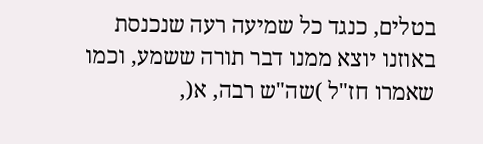בטלים, כנגד כל שמיעה רעה שנכנסת באוזנו יוצא ממנו דבר תורה ששמע, וכמו שאמרו חז"ל )שה"ש רבה, א(,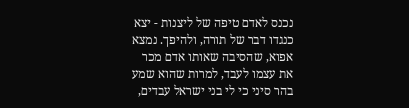נכנס לאדם טיפה של ליצנות - יצא כנגדו דבר של תורה, ולהיפך. נמצא אפוא, שהסיבה שאותו אדם מכר את עצמו לעבד, למרות שהוא שמע בהר סיני כי לי בני ישראל עבדים,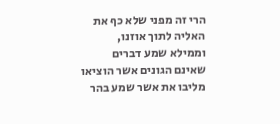הרי זה מפני שלא כף את האליה לתוך אוזנו, וממילא שמע דברים שאינם הגונים אשר הוציאו מליבו את אשר שמע בהר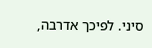סיני. לפיכך אדרבה,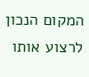המקום הנכון לרצוע אותו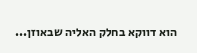הוא דווקא בחלק האליה שבאוזן...